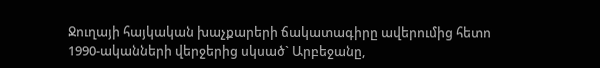Ջուղայի հայկական խաչքարերի ճակատագիրը ավերումից հետո
1990-ականների վերջերից սկսած` Արբեջանը,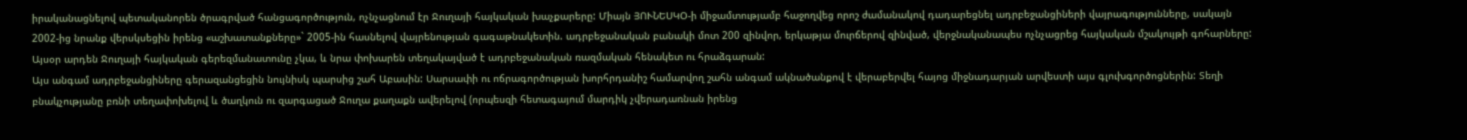իրականացնելով պետականորեն ծրագրված հանցագործություն, ոչնչացնում էր Ջուղայի հայկական խաչքարերը: Միայն ՅՈՒՆԵՍԿՕ-ի միջամտությամբ հաջողվեց որոշ ժամանակով դադարեցնել ադրբեջանցիների վայրագությունները, սակայն 2002-ից նրանք վերսկսեցին իրենց «աշխատանքները»` 2005-ին հասնելով վայրենության գագաթնակետին. ադրբեջանական բանակի մոտ 200 զինվոր, երկաթյա մուրճերով զինված, վերջնականապես ոչնչացրեց հայկական մշակույթի գոհարները:
Այսօր արդեն Ջուղայի հայկական գերեզմանատունը չկա, և նրա փոխարեն տեղակայված է ադրբեջանական ռազմական հենակետ ու հրաձգարան:
Այս անգամ ադրբեջանցիները գերազանցեցին նույնիսկ պարսից շահ Աբասին: Սարսափի ու ոճրագործության խորհրդանիշ համարվող շահն անգամ ակնածանքով է վերաբերվել հայոց միջնադարյան արվեստի այս գլուխգործոցներին: Տեղի բնակչությանը բռնի տեղափոխելով և ծաղկուն ու զարգացած Ջուղա քաղաքն ավերելով (որպեսզի հետագայում մարդիկ չվերադառնան իրենց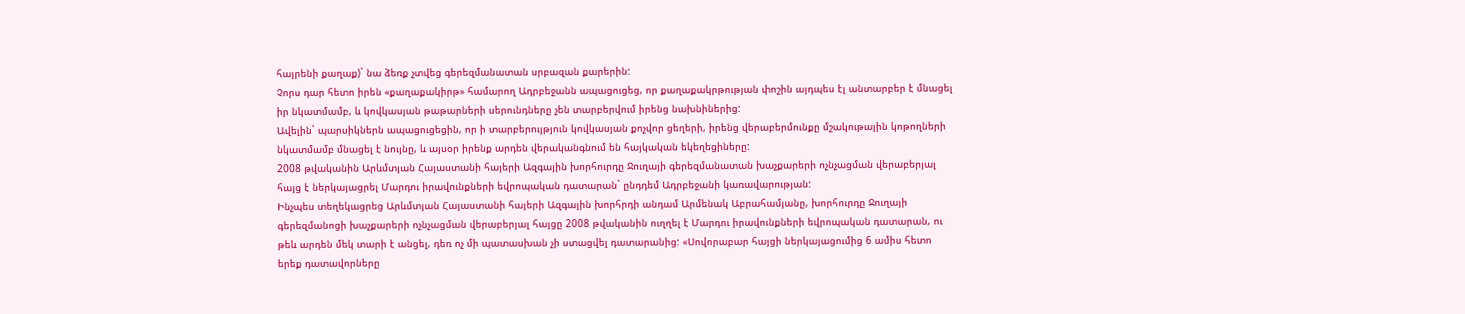հայրենի քաղաք)` նա ձեռք չտվեց գերեզմանատան սրբազան քարերին:
Չորս դար հետո իրեն «քաղաքակիրթ» համարող Ադրբեջանն ապացուցեց, որ քաղաքակրթության փոշին այդպես էլ անտարբեր է մնացել իր նկատմամբ, և կովկասյան թաթարների սերունդները չեն տարբերվում իրենց նախնիներից:
Ավելին` պարսիկներն ապացուցեցին, որ ի տարբերույթյուն կովկասյան քոչվոր ցեղերի, իրենց վերաբերմունքը մշակութային կոթողների նկատմամբ մնացել է նույնը, և այսօր իրենք արդեն վերականգնում են հայկական եկեղեցիները:
2008 թվականին Արևմտյան Հայաստանի հայերի Ազգային խորհուրդը Ջուղայի գերեզմանատան խաչքարերի ոչնչացման վերաբերյալ հայց է ներկայացրել Մարդու իրավունքների եվրոպական դատարան` ընդդեմ Ադրբեջանի կառավարության:
Ինչպես տեղեկացրեց Արևմտյան Հայաստանի հայերի Ազգային խորհրդի անդամ Արմենակ Աբրահամյանը, խորհուրդը Ջուղայի գերեզմանոցի խաչքարերի ոչնչացման վերաբերյալ հայցը 2008 թվականին ուղղել է Մարդու իրավունքների եվրոպական դատարան, ու թեև արդեն մեկ տարի է անցել, դեռ ոչ մի պատասխան չի ստացվել դատարանից: «Սովորաբար հայցի ներկայացումից 6 ամիս հետո երեք դատավորները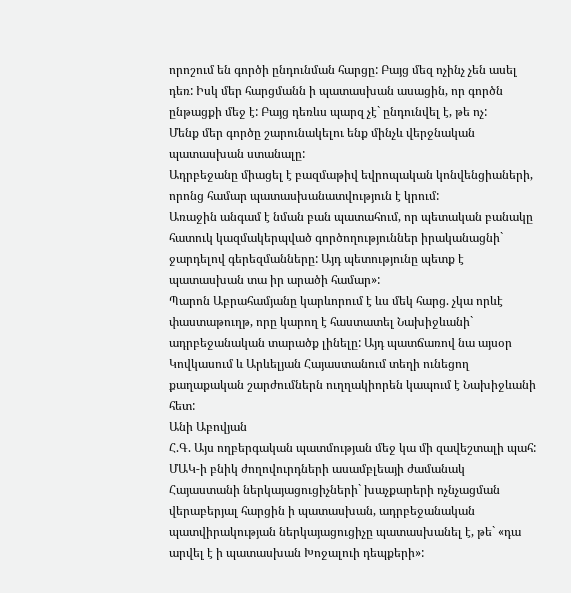որոշում են գործի ընդունման հարցը: Բայց մեզ ոչինչ չեն ասել դեռ: Իսկ մեր հարցմանն ի պատասխան ասացին, որ գործն ընթացքի մեջ է: Բայց դեռևս պարզ չէ` ընդունվել է, թե ոչ:
Մենք մեր գործը շարունակելու ենք մինչև վերջնական պատասխան ստանալը:
Ադրբեջանը միացել է բազմաթիվ եվրոպական կոնվենցիաների, որոնց համար պատասխանատվություն է կրում:
Առաջին անգամ է նման բան պատահում, որ պետական բանակը հատուկ կազմակերպված գործողություններ իրականացնի` ջարդելով գերեզմանները: Այդ պետությունը պետք է պատասխան տա իր արածի համար»:
Պարոն Աբրահամյանը կարևորում է ևս մեկ հարց. չկա որևէ փաստաթուղթ, որը կարող է հաստատել Նախիջևանի` ադրբեջանական տարածք լինելը: Այդ պատճառով նա այսօր Կովկասում և Արևելյան Հայաստանում տեղի ունեցող քաղաքական շարժումներն ուղղակիորեն կապում է Նախիջևանի հետ:
Անի Աբովյան
Հ.Գ. Այս ողբերգական պատմության մեջ կա մի զավեշտալի պահ: ՄԱԿ-ի բնիկ ժողովուրդների ասամբլեայի ժամանակ Հայաստանի ներկայացուցիչների` խաչքարերի ոչնչացման վերաբերյալ հարցին ի պատասխան, ադրբեջանական պատվիրակության ներկայացուցիչը պատասխանել է, թե` «դա արվել է ի պատասխան Խոջալուի դեպքերի»: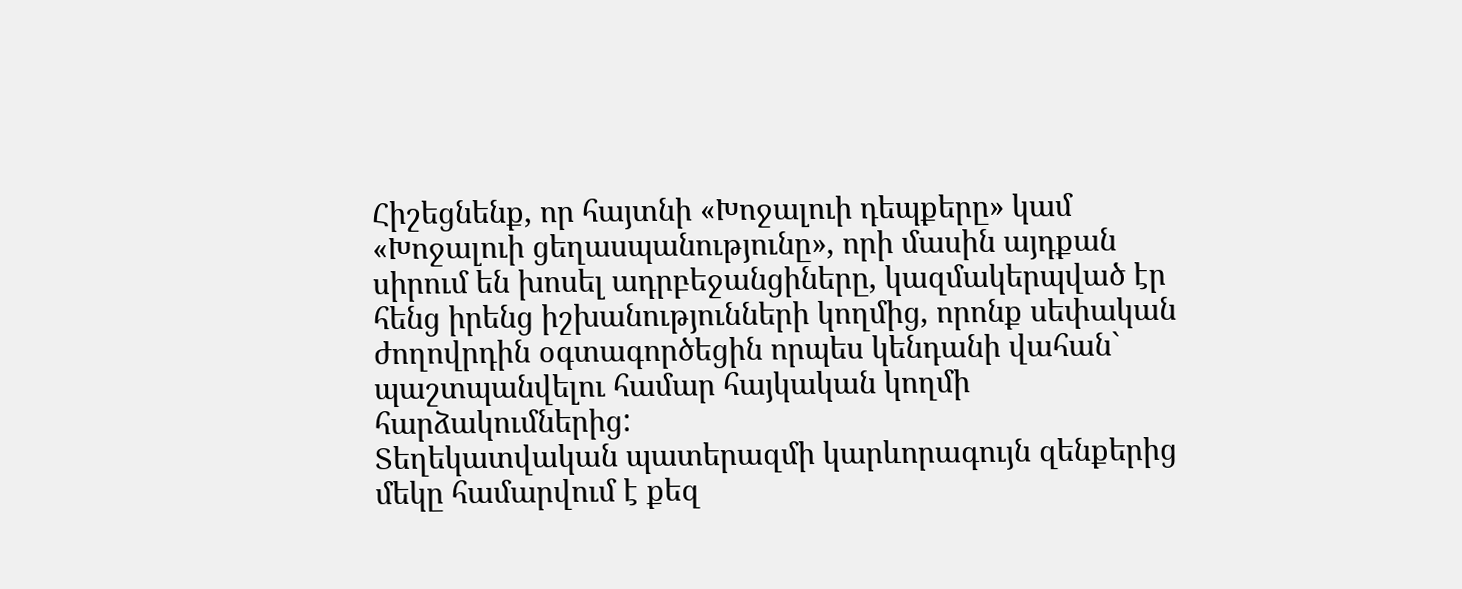Հիշեցնենք, որ հայտնի «Խոջալուի դեպքերը» կամ «Խոջալուի ցեղասպանությունը», որի մասին այդքան սիրում են խոսել ադրբեջանցիները, կազմակերպված էր հենց իրենց իշխանությունների կողմից, որոնք սեփական ժողովրդին օգտագործեցին որպես կենդանի վահան` պաշտպանվելու համար հայկական կողմի հարձակումներից:
Տեղեկատվական պատերազմի կարևորագույն զենքերից մեկը համարվում է քեզ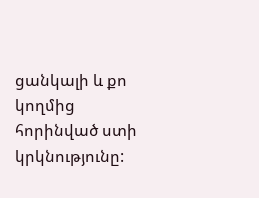ցանկալի և քո կողմից հորինված ստի կրկնությունը: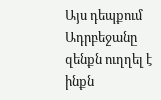Այս դեպքում Ադրբեջանը զենքն ուղղել է ինքն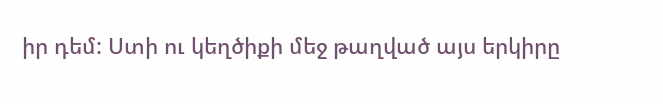իր դեմ: Ստի ու կեղծիքի մեջ թաղված այս երկիրը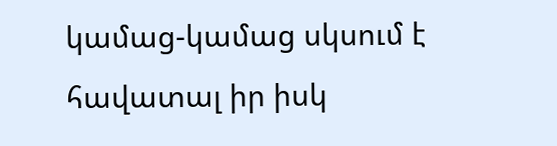կամաց-կամաց սկսում է հավատալ իր իսկ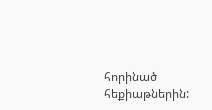հորինած հեքիաթներին: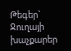Թեգեր` Ջուղայի խաչքարեր